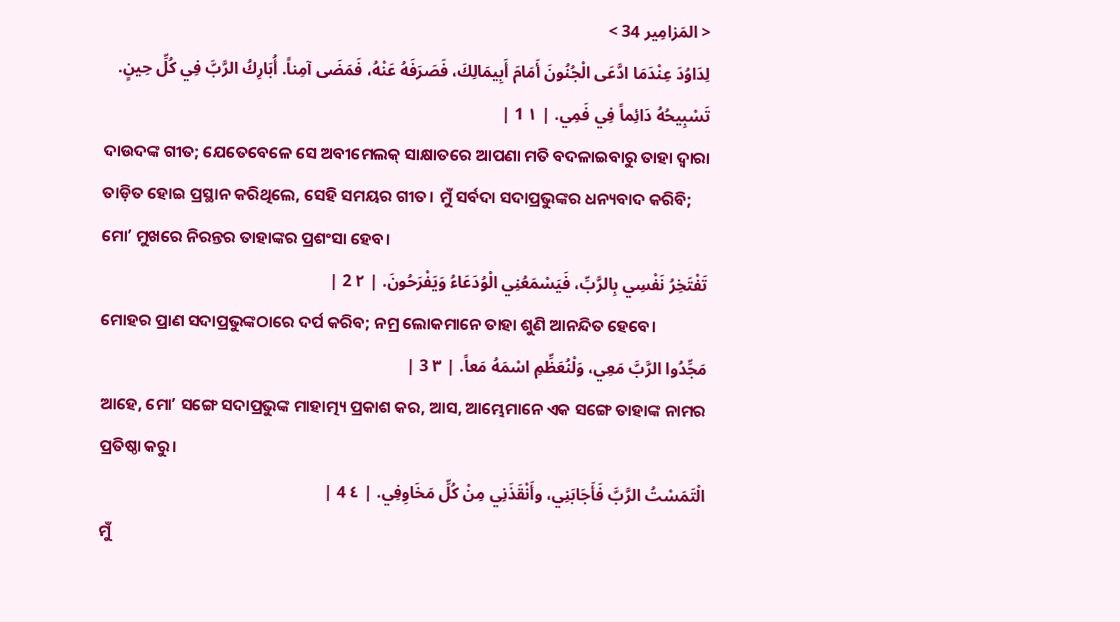< المَزامِير 34 >
لِدَاوُدَ عِنْدَمَا ادَّعَى الْجُنُونَ أَمَامَ أَبِيمَالِكَ، فَصَرَفَهُ عَنْهُ، فَمَضَى آمِناً. أُبَارِكُ الرَّبَّ فِي كُلِّ حِينٍ. تَسْبِيحُهُ دَائِماً فِي فَمِي. | ١ 1 |
ଦାଉଦଙ୍କ ଗୀତ; ଯେତେବେଳେ ସେ ଅବୀମେଲକ୍ ସାକ୍ଷାତରେ ଆପଣା ମତି ବଦଳାଇବାରୁ ତାହା ଦ୍ୱାରା ତାଡ଼ିତ ହୋଇ ପ୍ରସ୍ଥାନ କରିଥିଲେ, ସେହି ସମୟର ଗୀତ। ମୁଁ ସର୍ବଦା ସଦାପ୍ରଭୁଙ୍କର ଧନ୍ୟବାଦ କରିବି; ମୋʼ ମୁଖରେ ନିରନ୍ତର ତାହାଙ୍କର ପ୍ରଶଂସା ହେବ।
تَفْتَخِرُ نَفْسِي بِالرَّبِّ، فَيَسْمَعُنِي الْوُدَعَاءُ وَيَفْرَحُونَ. | ٢ 2 |
ମୋହର ପ୍ରାଣ ସଦାପ୍ରଭୁଙ୍କଠାରେ ଦର୍ପ କରିବ; ନମ୍ର ଲୋକମାନେ ତାହା ଶୁଣି ଆନନ୍ଦିତ ହେବେ।
مَجِّدُوا الرَّبَّ مَعِي، وَلْنُعَظِّمِ اسْمَهُ مَعاً. | ٣ 3 |
ଆହେ, ମୋʼ ସଙ୍ଗେ ସଦାପ୍ରଭୁଙ୍କ ମାହାତ୍ମ୍ୟ ପ୍ରକାଶ କର, ଆସ, ଆମ୍ଭେମାନେ ଏକ ସଙ୍ଗେ ତାହାଙ୍କ ନାମର ପ୍ରତିଷ୍ଠା କରୁ।
الْتَمَسْتُ الرَّبَّ فَأَجَابَنِي، وأَنْقَذَنِي مِنْ كُلِّ مَخَاوِفِي. | ٤ 4 |
ମୁଁ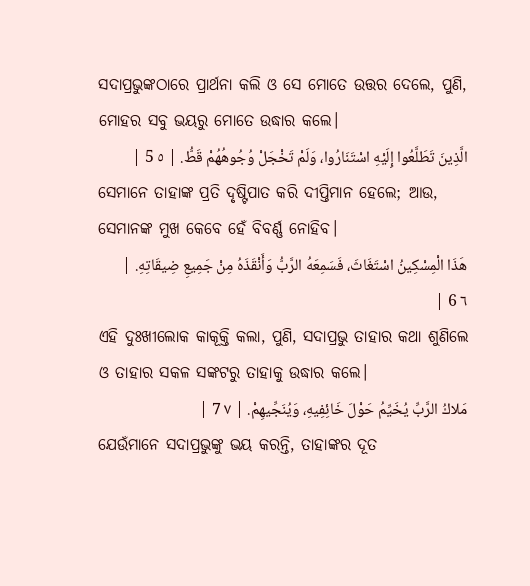ସଦାପ୍ରଭୁଙ୍କଠାରେ ପ୍ରାର୍ଥନା କଲି ଓ ସେ ମୋତେ ଉତ୍ତର ଦେଲେ, ପୁଣି, ମୋହର ସବୁ ଭୟରୁ ମୋତେ ଉଦ୍ଧାର କଲେ।
الَّذِينَ تَطَلَّعُوا إِلَيْهِ اسْتَنَارُوا، وَلَمْ تَخْجَلْ وُجُوهُهُمْ قَطُّ. | ٥ 5 |
ସେମାନେ ତାହାଙ୍କ ପ୍ରତି ଦୃଷ୍ଟିପାତ କରି ଦୀପ୍ତିମାନ ହେଲେ; ଆଉ, ସେମାନଙ୍କ ମୁଖ କେବେ ହେଁ ବିବର୍ଣ୍ଣ ନୋହିବ।
هَذَا الْمِسْكِينُ اسْتَغَاثَ، فَسَمِعَهُ الرَّبُّ وَأَنْقَذَهُ مِنْ جَمِيعِ ضِيقَاتِهِ. | ٦ 6 |
ଏହି ଦୁଃଖୀଲୋକ କାକୂକ୍ତି କଲା, ପୁଣି, ସଦାପ୍ରଭୁ ତାହାର କଥା ଶୁଣିଲେ ଓ ତାହାର ସକଳ ସଙ୍କଟରୁ ତାହାକୁ ଉଦ୍ଧାର କଲେ।
مَلاكُ الرَّبِّ يُخَيِّمُ حَوْلَ خَائِفِيهِ، وَيُنَجِّيهِمْ. | ٧ 7 |
ଯେଉଁମାନେ ସଦାପ୍ରଭୁଙ୍କୁ ଭୟ କରନ୍ତି, ତାହାଙ୍କର ଦୂତ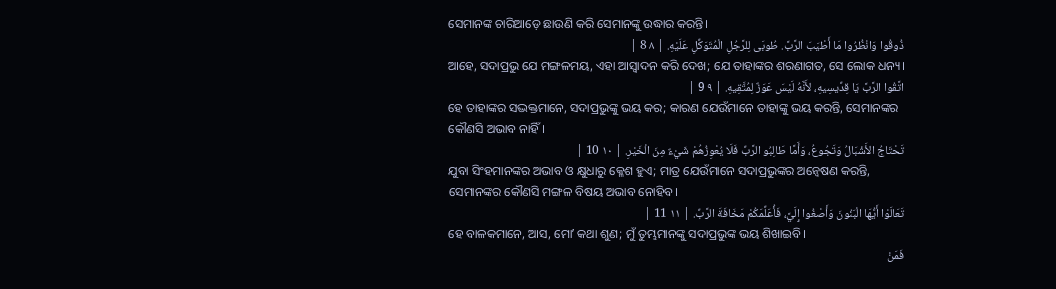ସେମାନଙ୍କ ଚାରିଆଡ଼େ ଛାଉଣି କରି ସେମାନଙ୍କୁ ଉଦ୍ଧାର କରନ୍ତି।
ذُوقُوا وَانْظُرُوا مَا أَطْيَبَ الرَّبَّ. طُوبَى لِلرَّجُلِ الْمُتَوَكِّلِ عَلَيْهِ. | ٨ 8 |
ଆହେ, ସଦାପ୍ରଭୁ ଯେ ମଙ୍ଗଳମୟ, ଏହା ଆସ୍ୱାଦନ କରି ଦେଖ; ଯେ ତାହାଙ୍କର ଶରଣାଗତ, ସେ ଲୋକ ଧନ୍ୟ।
اتَّقُوا الرَّبَّ يَا قِدِّيسِيهِ، لأَنَّهُ لَيْسَ عَوَزٌ لِمُتَّقِيهِ. | ٩ 9 |
ହେ ତାହାଙ୍କର ସଦ୍ଭକ୍ତମାନେ, ସଦାପ୍ରଭୁଙ୍କୁ ଭୟ କର; କାରଣ ଯେଉଁମାନେ ତାହାଙ୍କୁ ଭୟ କରନ୍ତି, ସେମାନଙ୍କର କୌଣସି ଅଭାବ ନାହିଁ।
تَحْتَاجُ الأَشْبَالُ وَتَجُوعُ، وَأَمَّا طَالِبُو الرَّبِّ فَلَا يُعْوِزُهُمْ شَيْءٌ مِنَ الْخَيْرِ. | ١٠ 10 |
ଯୁବା ସିଂହମାନଙ୍କର ଅଭାବ ଓ କ୍ଷୁଧାରୁ କ୍ଳେଶ ହୁଏ; ମାତ୍ର ଯେଉଁମାନେ ସଦାପ୍ରଭୁଙ୍କର ଅନ୍ୱେଷଣ କରନ୍ତି, ସେମାନଙ୍କର କୌଣସି ମଙ୍ଗଳ ବିଷୟ ଅଭାବ ନୋହିବ।
تَعَالَوْا أَيُّهَا الْبَنُونَ وَأَصْغُوا إِلَيَّ، فَأُعَلِّمَكُمْ مَخَافَةَ الرَّبِّ. | ١١ 11 |
ହେ ବାଳକମାନେ, ଆସ, ମୋʼ କଥା ଶୁଣ; ମୁଁ ତୁମ୍ଭମାନଙ୍କୁ ସଦାପ୍ରଭୁଙ୍କ ଭୟ ଶିଖାଇବି।
فَمَنْ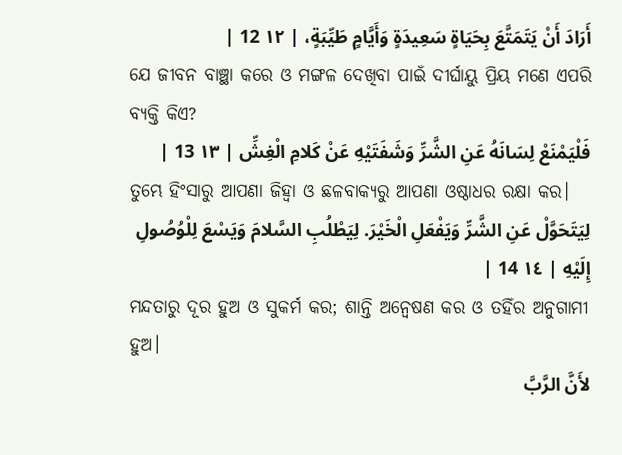أَرَادَ أَنْ يَتَمَتَّعَ بِحَيَاةٍ سَعِيدَةٍ وَأَيَّامٍ طَيِّبَةٍ، | ١٢ 12 |
ଯେ ଜୀବନ ବାଞ୍ଛା କରେ ଓ ମଙ୍ଗଳ ଦେଖିବା ପାଇଁ ଦୀର୍ଘାୟୁ ପ୍ରିୟ ମଣେ ଏପରି ବ୍ୟକ୍ତି କିଏ?
فَلْيَمْنَعْ لِسَانَهُ عَنِ الشَّرِّ وَشَفَتَيْهِ عَنْ كَلامِ الْغِشِّ | ١٣ 13 |
ତୁମ୍ଭେ ହିଂସାରୁ ଆପଣା ଜିହ୍ୱା ଓ ଛଳବାକ୍ୟରୁ ଆପଣା ଓଷ୍ଠାଧର ରକ୍ଷା କର।
لِيَتَحَوَّلْ عَنِ الشَّرِّ وَيَفْعَلِ الْخَيْرَ. لِيَطْلُبِ السَّلامَ وَيَسْعَ لِلْوُصُولِ إِلَيْهِ | ١٤ 14 |
ମନ୍ଦତାରୁ ଦୂର ହୁଅ ଓ ସୁକର୍ମ କର; ଶାନ୍ତି ଅନ୍ୱେଷଣ କର ଓ ତହିଁର ଅନୁଗାମୀ ହୁଅ।
لأَنَّ الرَّبَّ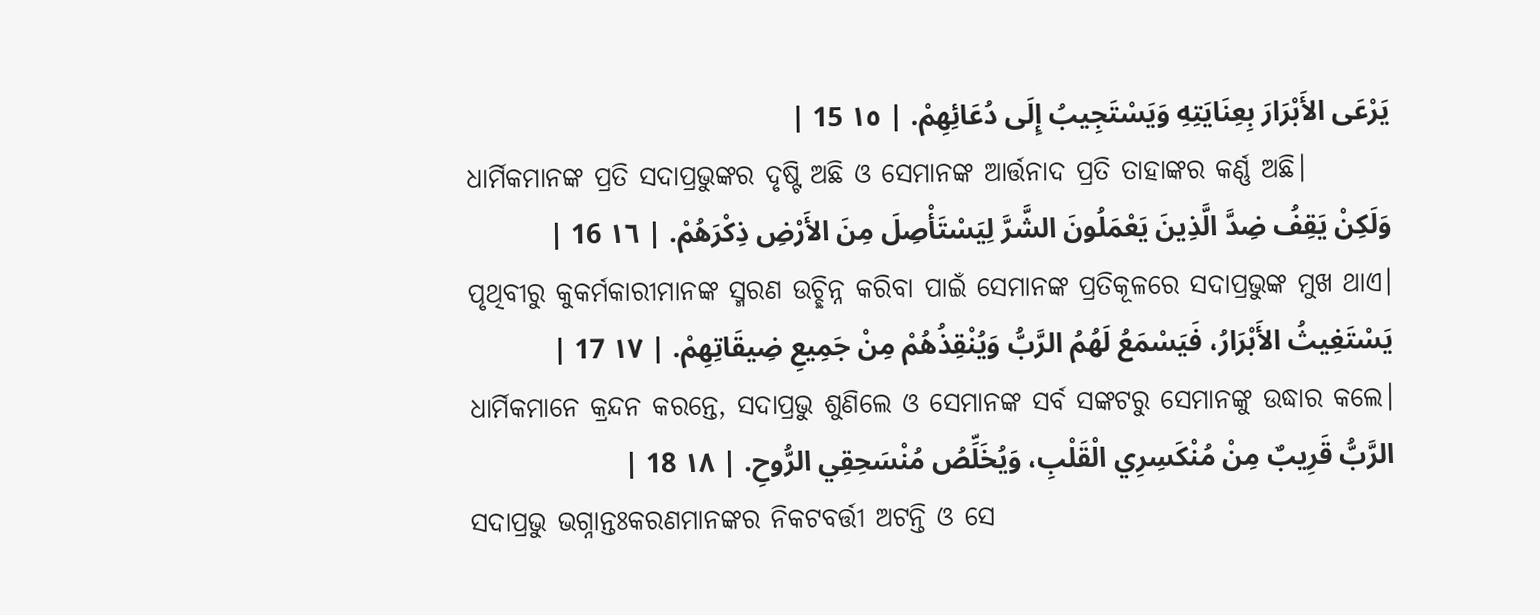يَرْعَى الأَبْرَارَ بِعِنَايَتِهِ وَيَسْتَجِيبُ إِلَى دُعَائِهِمْ. | ١٥ 15 |
ଧାର୍ମିକମାନଙ୍କ ପ୍ରତି ସଦାପ୍ରଭୁଙ୍କର ଦୃଷ୍ଟି ଅଛି ଓ ସେମାନଙ୍କ ଆର୍ତ୍ତନାଦ ପ୍ରତି ତାହାଙ୍କର କର୍ଣ୍ଣ ଅଛି।
وَلَكِنْ يَقِفُ ضِدَّ الَّذِينَ يَعْمَلُونَ الشَّرَّ لِيَسْتَأْصِلَ مِنَ الأَرْضِ ذِكْرَهُمْ. | ١٦ 16 |
ପୃଥିବୀରୁ କୁକର୍ମକାରୀମାନଙ୍କ ସ୍ମରଣ ଉଚ୍ଛିନ୍ନ କରିବା ପାଇଁ ସେମାନଙ୍କ ପ୍ରତିକୂଳରେ ସଦାପ୍ରଭୁଙ୍କ ମୁଖ ଥାଏ।
يَسْتَغِيثُ الأَبْرَارُ، فَيَسْمَعُ لَهُمُ الرَّبُّ وَيُنْقِذُهُمْ مِنْ جَمِيعِ ضِيقَاتِهِمْ. | ١٧ 17 |
ଧାର୍ମିକମାନେ କ୍ରନ୍ଦନ କରନ୍ତେ, ସଦାପ୍ରଭୁ ଶୁଣିଲେ ଓ ସେମାନଙ୍କ ସର୍ବ ସଙ୍କଟରୁ ସେମାନଙ୍କୁ ଉଦ୍ଧାର କଲେ।
الرَّبُّ قَرِيبٌ مِنْ مُنْكَسِرِي الْقَلْبِ، وَيُخَلِّصُ مُنْسَحِقِي الرُّوحِ. | ١٨ 18 |
ସଦାପ୍ରଭୁ ଭଗ୍ନାନ୍ତଃକରଣମାନଙ୍କର ନିକଟବର୍ତ୍ତୀ ଅଟନ୍ତି ଓ ସେ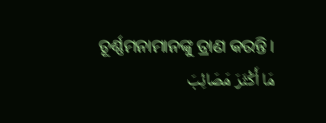ଚୂର୍ଣ୍ଣମନାମାନଙ୍କୁ ତ୍ରାଣ କରନ୍ତି।
مَا أَكْثَرَ مَصَائِبَ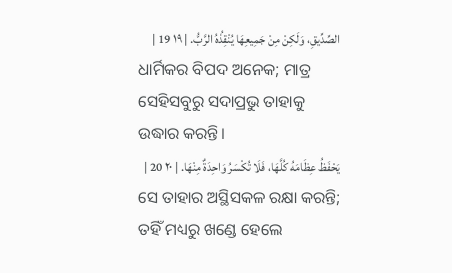الصِّدِّيقِ، وَلَكِنْ مِنْ جَمِيعِهَا يُنْقِذُهُ الرَّبُّ. | ١٩ 19 |
ଧାର୍ମିକର ବିପଦ ଅନେକ; ମାତ୍ର ସେହିସବୁରୁ ସଦାପ୍ରଭୁ ତାହାକୁ ଉଦ୍ଧାର କରନ୍ତି।
يَحْفَظُ عِظَامَهُ كُلَّهَا، فَلَا تُكْسَرُ وَاحِدَةٌ مِنْهَا. | ٢٠ 20 |
ସେ ତାହାର ଅସ୍ଥିସକଳ ରକ୍ଷା କରନ୍ତି; ତହିଁ ମଧ୍ୟରୁ ଖଣ୍ଡେ ହେଲେ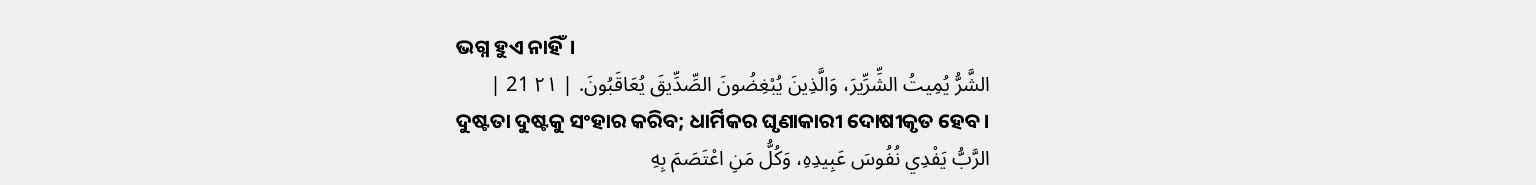ଭଗ୍ନ ହୁଏ ନାହିଁ।
الشَّرُّ يُمِيتُ الشِّرِّيرَ، وَالَّذِينَ يُبْغِضُونَ الصِّدِّيقَ يُعَاقَبُونَ. | ٢١ 21 |
ଦୁଷ୍ଟତା ଦୁଷ୍ଟକୁ ସଂହାର କରିବ; ଧାର୍ମିକର ଘୃଣାକାରୀ ଦୋଷୀକୃତ ହେବ।
الرَّبُّ يَفْدِي نُفُوسَ عَبِيدِهِ، وَكُلُّ مَنِ اعْتَصَمَ بِهِ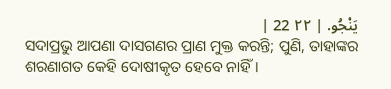يَنْجُو. | ٢٢ 22 |
ସଦାପ୍ରଭୁ ଆପଣା ଦାସଗଣର ପ୍ରାଣ ମୁକ୍ତ କରନ୍ତି; ପୁଣି, ତାହାଙ୍କର ଶରଣାଗତ କେହି ଦୋଷୀକୃତ ହେବେ ନାହିଁ।